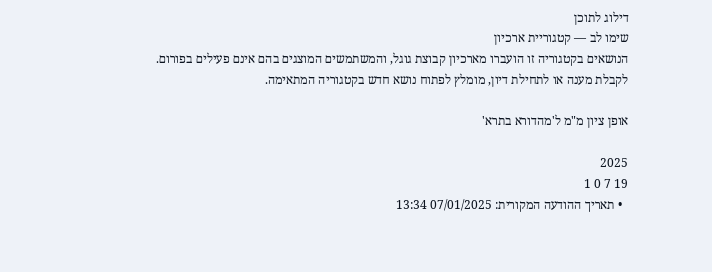דילוג לתוכן
שימו לב — קטגוריית ארכיון
הנושאים בקטגוריה זו הועברו מארכיון קבוצת גוגל, והמשתמשים המוצגים בהם אינם פעילים בפורום.
לקבלת מענה או לתחילת דיון, מומלץ לפתוח נושא חדש בקטגוריה המתאימה.

אופן ציון מ"מ ל'מהדורא בתרא'

2025
19 7 0 1
  • תאריך ההודעה המקורית: 07/01/2025 13:34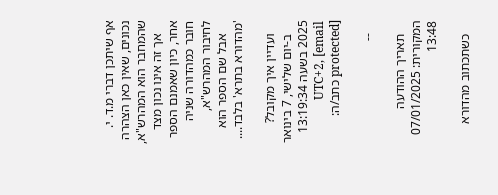אף שיתכן דברי מ.ד. י. נכונים, שאין כאן הצהרה שהמחבר הוא המהרש"א,
    אך זה אינו נכון מצד אחר, כיון שאמנם הספר חובר כמהדורה שניה לחיבור המהרש"א,
    אבל שם הספר הוא 'מהדורא בתרא' בלבד....

    ועדיין איך מקובל?
    ב-יום שלישי, 7 בינואר 2025 בשעה 13:19:34 UTC+2, [email protected] כתב/ה:

    --

    תאריך ההודעה המקורית: 07/01/2025 13:48

    כשתכתוב מהדורא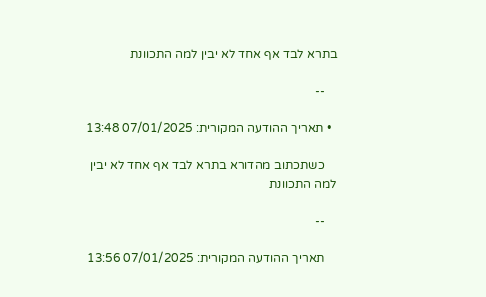בתרא לבד אף אחד לא יבין למה התכוונת

    --

  • תאריך ההודעה המקורית: 07/01/2025 13:48

    כשתכתוב מהדורא בתרא לבד אף אחד לא יבין למה התכוונת

    --

    תאריך ההודעה המקורית: 07/01/2025 13:56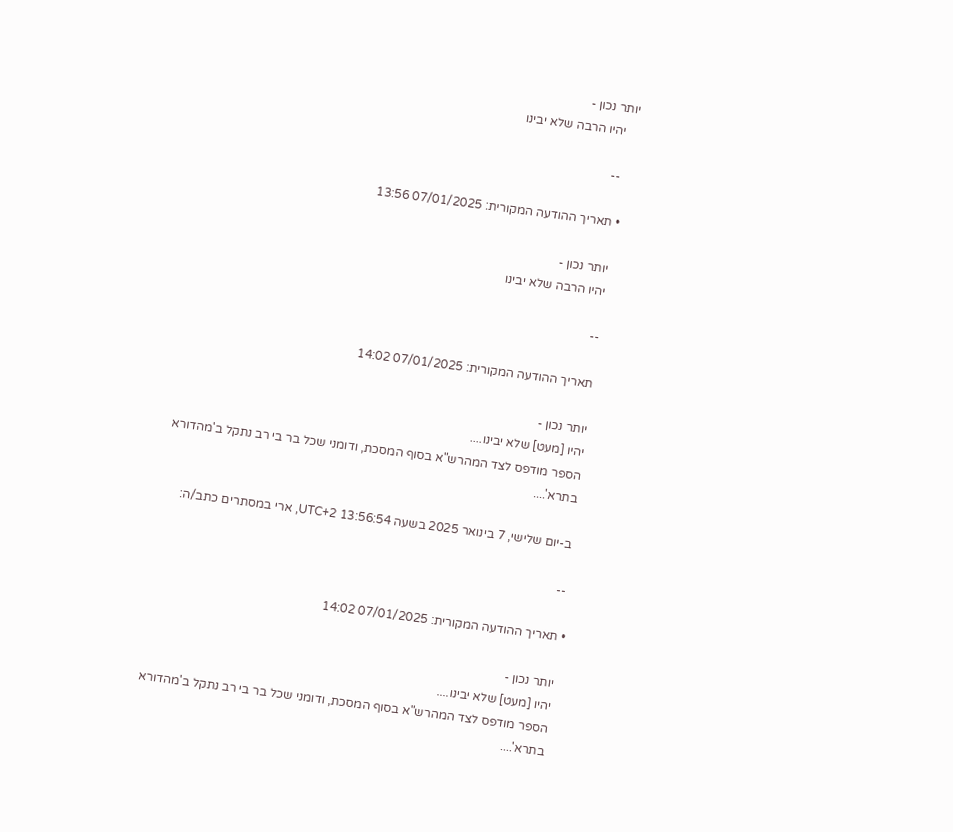יותר נכון -
    יהיו הרבה שלא יבינו

    --

  • תאריך ההודעה המקורית: 07/01/2025 13:56

    יותר נכון -
    יהיו הרבה שלא יבינו

    --

    תאריך ההודעה המקורית: 07/01/2025 14:02

    יותר נכון -
    יהיו [מעט] שלא יבינו....
    הספר מודפס לצד המהרש"א בסוף המסכת, ודומני שכל בר בי רב נתקל ב'מהדורא
    בתרא'....

    ב-יום שלישי, 7 בינואר 2025 בשעה 13:56:54 UTC+2, ארי במסתרים כתב/ה:

    --

  • תאריך ההודעה המקורית: 07/01/2025 14:02

    יותר נכון -
    יהיו [מעט] שלא יבינו....
    הספר מודפס לצד המהרש"א בסוף המסכת, ודומני שכל בר בי רב נתקל ב'מהדורא
    בתרא'....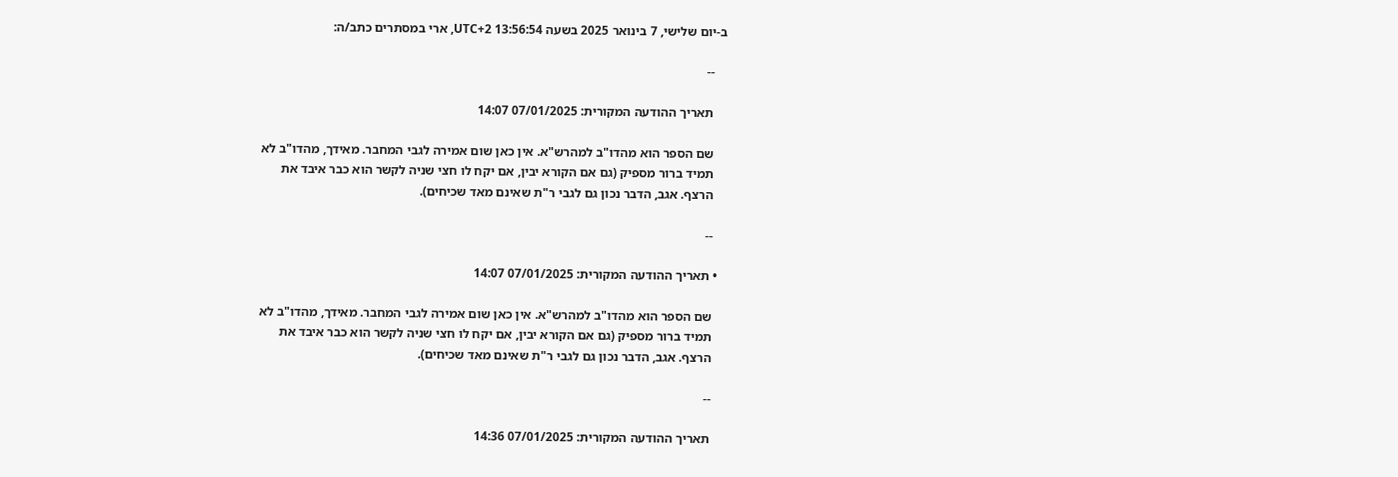ב-יום שלישי, 7 בינואר 2025 בשעה 13:56:54 UTC+2, ארי במסתרים כתב/ה:

    --

    תאריך ההודעה המקורית: 07/01/2025 14:07

    שם הספר הוא מהדו"ב למהרש"א. אין כאן שום אמירה לגבי המחבר. מאידך, מהדו"ב לא
    תמיד ברור מספיק (גם אם הקורא יבין, אם יקח לו חצי שניה לקשר הוא כבר איבד את
    הרצף. אגב, הדבר נכון גם לגבי ר"ת שאינם מאד שכיחים).

    --

  • תאריך ההודעה המקורית: 07/01/2025 14:07

    שם הספר הוא מהדו"ב למהרש"א. אין כאן שום אמירה לגבי המחבר. מאידך, מהדו"ב לא
    תמיד ברור מספיק (גם אם הקורא יבין, אם יקח לו חצי שניה לקשר הוא כבר איבד את
    הרצף. אגב, הדבר נכון גם לגבי ר"ת שאינם מאד שכיחים).

    --

    תאריך ההודעה המקורית: 07/01/2025 14:36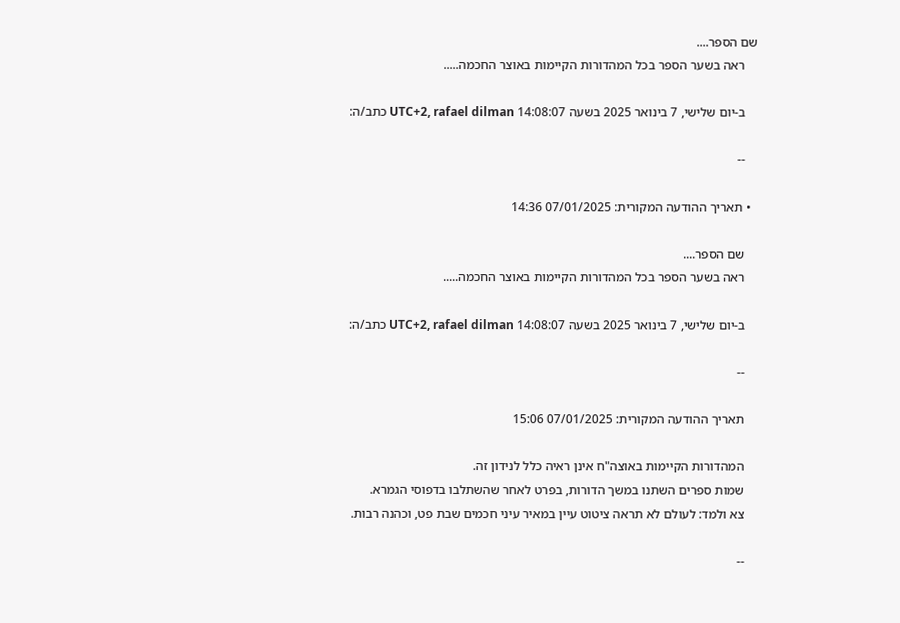שם הספר....
    ראה בשער הספר בכל המהדורות הקיימות באוצר החכמה.....

    ב-יום שלישי, 7 בינואר 2025 בשעה 14:08:07 UTC+2, rafael dilman כתב/ה:

    --

  • תאריך ההודעה המקורית: 07/01/2025 14:36

    שם הספר....
    ראה בשער הספר בכל המהדורות הקיימות באוצר החכמה.....

    ב-יום שלישי, 7 בינואר 2025 בשעה 14:08:07 UTC+2, rafael dilman כתב/ה:

    --

    תאריך ההודעה המקורית: 07/01/2025 15:06

    המהדורות הקיימות באוצה"ח אינן ראיה כלל לנידון זה.
    שמות ספרים השתנו במשך הדורות, בפרט לאחר שהשתלבו בדפוסי הגמרא.
    צא ולמד: לעולם לא תראה ציטוט עיין במאיר עיני חכמים שבת פט, וכהנה רבות.

    --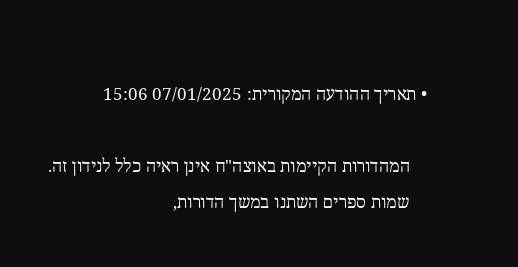• תאריך ההודעה המקורית: 07/01/2025 15:06

    המהדורות הקיימות באוצה"ח אינן ראיה כלל לנידון זה.
    שמות ספרים השתנו במשך הדורות,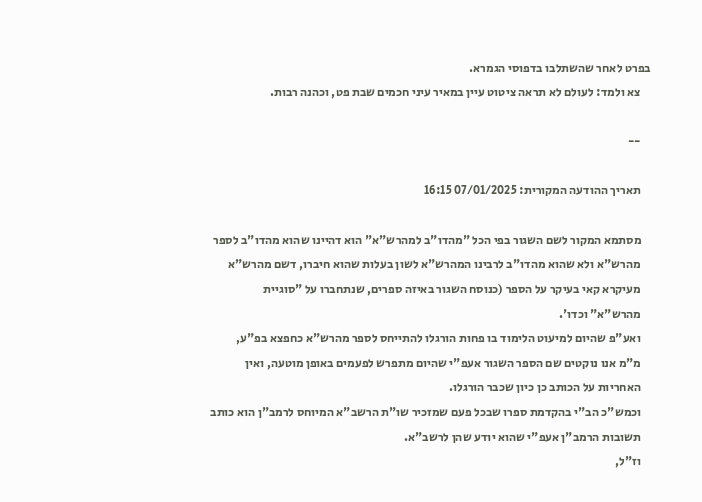בפרט לאחר שהשתלבו בדפוסי הגמרא.
    צא ולמד: לעולם לא תראה ציטוט עיין במאיר עיני חכמים שבת פט, וכהנה רבות.

    --

    תאריך ההודעה המקורית: 07/01/2025 16:15

    מסתמא המקור לשם השגור בפי הכל "מהדו"ב למהרש"א" הוא דהיינו שהוא מהדו"ב לספר
    מהרש"א ולא שהוא מהדו"ב לרבינו המהרש"א לשון בעלות שהוא חיברו, דשם מהרש"א
    מעיקרא קאי בעיקר על הספר (כנוסח השגור באיזה ספרים, שנתחברו על "סוגיית
    מהרש"א" וכדו'.
    ואע"פ שהיום למיעוט הלימוד בו פחות הורגלו להתייחס לספר מהרש"א כחפצא בפ"ע,
    מ"מ אנו נוקטים שם הספר השגור אעפ"י שהיום מתפרש לפעמים באופן מוטעה, ואין
    האחריות על הכותב כן כיון שכבר הורגלו.
    וכמש"כ הב"י בהקדמת ספרו שבכל פעם שמזכיר שו"ת הרשב"א המיוחס לרמב"ן הוא כותב
    תשובות הרמב"ן אעפ"י שהוא יודע שהן לרשב"א.
    וז"ל,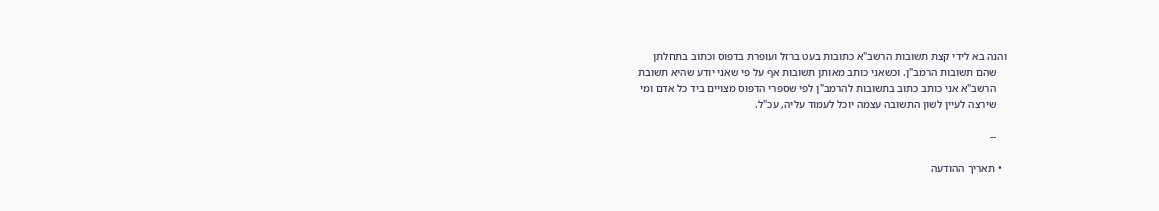והנה בא לידי קצת תשובות הרשב"א כתובות בעט ברזל ועופרת בדפוס וכתוב בתחלתן
    שהם תשובות הרמב"ן. וכשאני כותב מאותן תשובות אף על פי שאני יודע שהיא תשובת
    הרשב"א אני כותב כתוב בתשובות להרמב"ן לפי שספרי הדפוס מצויים ביד כל אדם ומי
    שירצה לעיין לשון התשובה עצמה יוכל לעמוד עליה, עכ"ל.

    --

  • תאריך ההודעה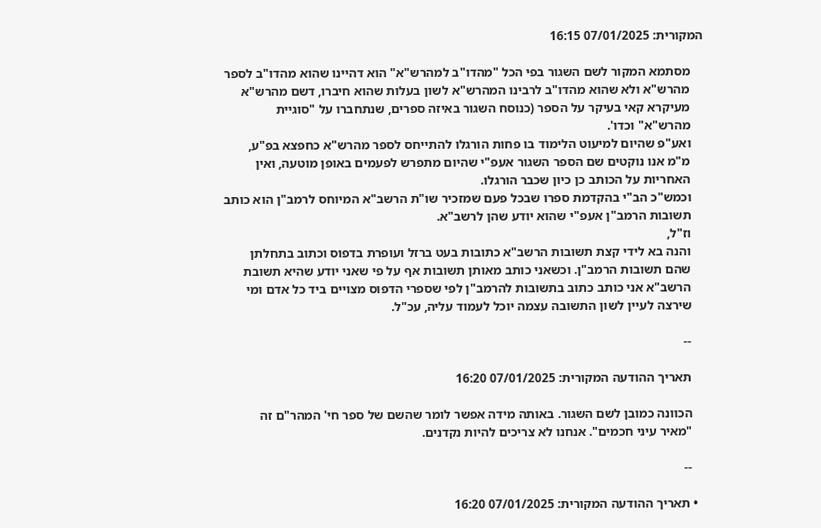המקורית: 07/01/2025 16:15

    מסתמא המקור לשם השגור בפי הכל "מהדו"ב למהרש"א" הוא דהיינו שהוא מהדו"ב לספר
    מהרש"א ולא שהוא מהדו"ב לרבינו המהרש"א לשון בעלות שהוא חיברו, דשם מהרש"א
    מעיקרא קאי בעיקר על הספר (כנוסח השגור באיזה ספרים, שנתחברו על "סוגיית
    מהרש"א" וכדו'.
    ואע"פ שהיום למיעוט הלימוד בו פחות הורגלו להתייחס לספר מהרש"א כחפצא בפ"ע,
    מ"מ אנו נוקטים שם הספר השגור אעפ"י שהיום מתפרש לפעמים באופן מוטעה, ואין
    האחריות על הכותב כן כיון שכבר הורגלו.
    וכמש"כ הב"י בהקדמת ספרו שבכל פעם שמזכיר שו"ת הרשב"א המיוחס לרמב"ן הוא כותב
    תשובות הרמב"ן אעפ"י שהוא יודע שהן לרשב"א.
    וז"ל,
    והנה בא לידי קצת תשובות הרשב"א כתובות בעט ברזל ועופרת בדפוס וכתוב בתחלתן
    שהם תשובות הרמב"ן. וכשאני כותב מאותן תשובות אף על פי שאני יודע שהיא תשובת
    הרשב"א אני כותב כתוב בתשובות להרמב"ן לפי שספרי הדפוס מצויים ביד כל אדם ומי
    שירצה לעיין לשון התשובה עצמה יוכל לעמוד עליה, עכ"ל.

    --

    תאריך ההודעה המקורית: 07/01/2025 16:20

    הכוונה כמובן לשם השגור. באותה מידה אפשר לומר שהשם של ספר חי' המהר"ם זה
    "מאיר עיני חכמים". אנחנו לא צריכים להיות נקדנים.

    --

  • תאריך ההודעה המקורית: 07/01/2025 16:20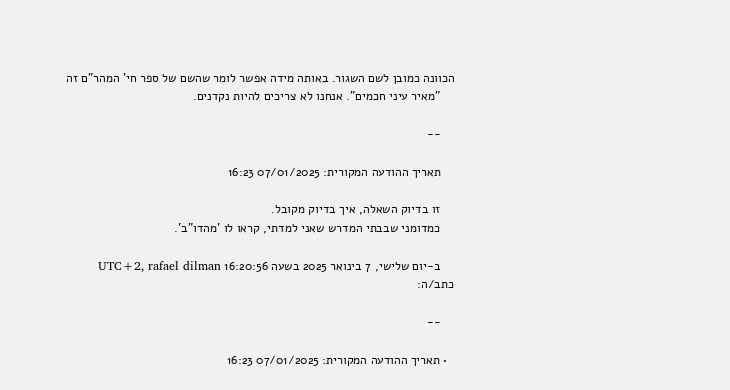הכוונה כמובן לשם השגור. באותה מידה אפשר לומר שהשם של ספר חי' המהר"ם זה
    "מאיר עיני חכמים". אנחנו לא צריכים להיות נקדנים.

    --

    תאריך ההודעה המקורית: 07/01/2025 16:23

    זו בדיוק השאלה, איך בדיוק מקובל.
    כמדומני שבבתי המדרש שאני למדתי, קראו לו 'מהדו"ב'.

    ב-יום שלישי, 7 בינואר 2025 בשעה 16:20:56 UTC+2, rafael dilman כתב/ה:

    --

  • תאריך ההודעה המקורית: 07/01/2025 16:23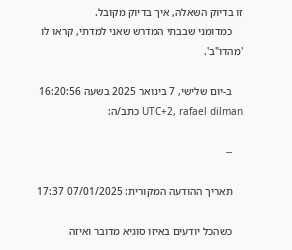זו בדיוק השאלה, איך בדיוק מקובל.
    כמדומני שבבתי המדרש שאני למדתי, קראו לו 'מהדו"ב'.

    ב-יום שלישי, 7 בינואר 2025 בשעה 16:20:56 UTC+2, rafael dilman כתב/ה:

    --

    תאריך ההודעה המקורית: 07/01/2025 17:37

    כשהכל יודעים באיזו סוגיא מדובר ואיזה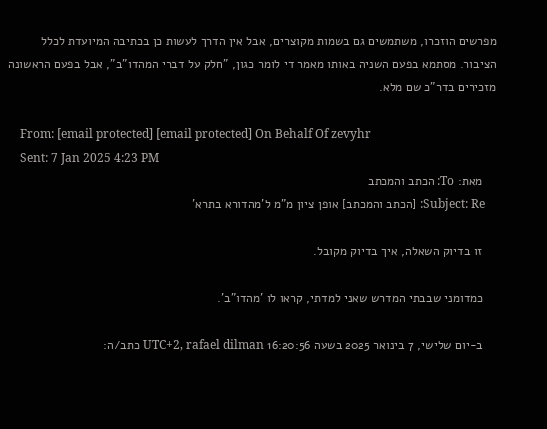מפרשים הוזכרו, משתמשים גם בשמות מקוצרים, אבל אין הדרך לעשות כן בכתיבה המיועדת לכלל הציבור. מסתמא בפעם השניה באותו מאמר די לומר כגון, "חלק על דברי המהדו"ב", אבל בפעם הראשונה מזכירים בדר"כ שם מלא.

    From: [email protected] [email protected] On Behalf Of zevyhr
    Sent: 7 Jan 2025 4:23 PM
    מאת: To: הכתב והמכתב
    Subject: Re: [הכתב והמכתב] אופן ציון מ"מ ל'מהדורא בתרא'

    זו בדיוק השאלה, איך בדיוק מקובל.

    כמדומני שבבתי המדרש שאני למדתי, קראו לו 'מהדו"ב'.

    ב-יום שלישי, 7 בינואר 2025 בשעה 16:20:56 UTC+2, rafael dilman כתב/ה: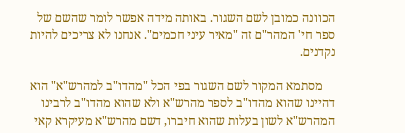הכוונה כמובן לשם השגור. באותה מידה אפשר לומר שהשם של ספר חי' המהר"ם זה "מאיר עיני חכמים". אנחנו לא צריכים להיות נקדנים.

    מסתמא המקור לשם השגור בפי הכל "מהדו"ב למהרש"א" הוא דהיינו שהוא מהדו"ב לספר מהרש"א ולא שהוא מהדו"ב לרבינו המהרש"א לשון בעלות שהוא חיברו, דשם מהרש"א מעיקרא קאי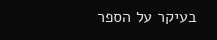בעיקר על הספר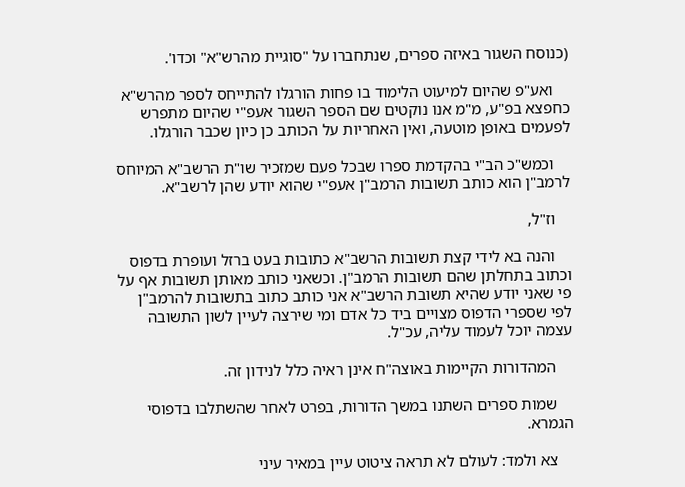(כנוסח השגור באיזה ספרים, שנתחברו על "סוגיית מהרש"א" וכדו'.

    ואע"פ שהיום למיעוט הלימוד בו פחות הורגלו להתייחס לספר מהרש"א כחפצא בפ"ע, מ"מ אנו נוקטים שם הספר השגור אעפ"י שהיום מתפרש לפעמים באופן מוטעה, ואין האחריות על הכותב כן כיון שכבר הורגלו.

    וכמש"כ הב"י בהקדמת ספרו שבכל פעם שמזכיר שו"ת הרשב"א המיוחס לרמב"ן הוא כותב תשובות הרמב"ן אעפ"י שהוא יודע שהן לרשב"א.

    וז"ל,

    והנה בא לידי קצת תשובות הרשב"א כתובות בעט ברזל ועופרת בדפוס וכתוב בתחלתן שהם תשובות הרמב"ן. וכשאני כותב מאותן תשובות אף על פי שאני יודע שהיא תשובת הרשב"א אני כותב כתוב בתשובות להרמב"ן לפי שספרי הדפוס מצויים ביד כל אדם ומי שירצה לעיין לשון התשובה עצמה יוכל לעמוד עליה, עכ"ל.

    המהדורות הקיימות באוצה"ח אינן ראיה כלל לנידון זה.

    שמות ספרים השתנו במשך הדורות, בפרט לאחר שהשתלבו בדפוסי הגמרא.

    צא ולמד: לעולם לא תראה ציטוט עיין במאיר עיני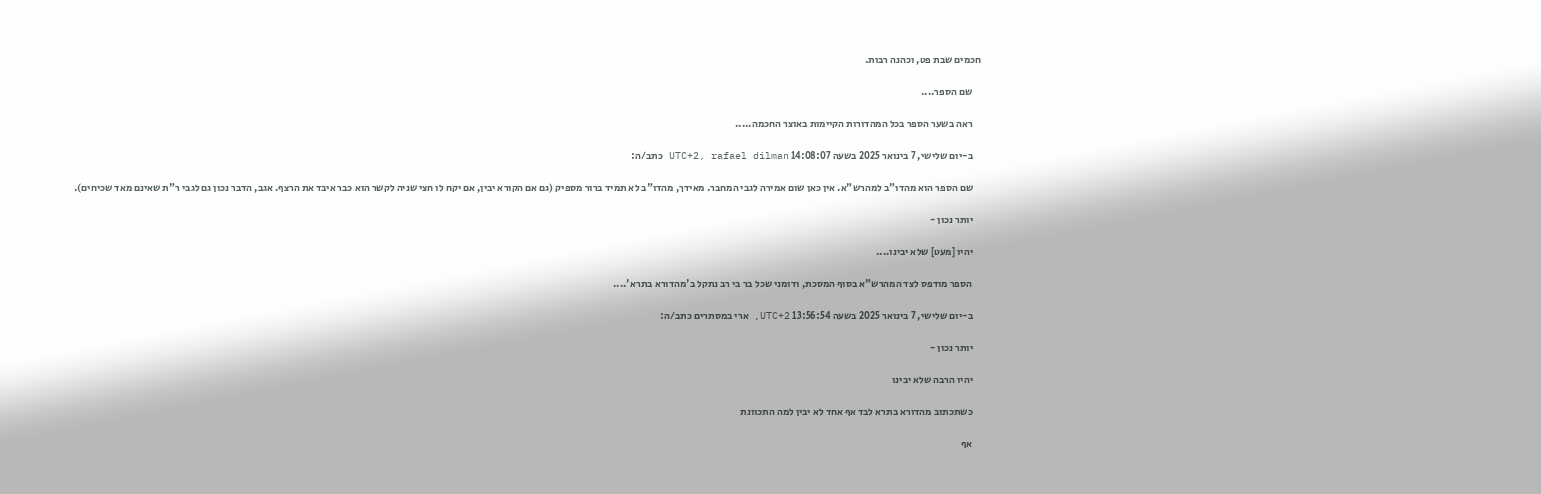חכמים שבת פט, וכהנה רבות.

    שם הספר....

    ראה בשער הספר בכל המהדורות הקיימות באוצר החכמה.....

    ב-יום שלישי, 7 בינואר 2025 בשעה 14:08:07 UTC+2, rafael dilman כתב/ה:

    שם הספר הוא מהדו"ב למהרש"א. אין כאן שום אמירה לגבי המחבר. מאידך, מהדו"ב לא תמיד ברור מספיק (גם אם הקורא יבין, אם יקח לו חצי שניה לקשר הוא כבר איבד את הרצף. אגב, הדבר נכון גם לגבי ר"ת שאינם מאד שכיחים).

    יותר נכון -

    יהיו [מעט] שלא יבינו....

    הספר מודפס לצד המהרש"א בסוף המסכת, ודומני שכל בר בי רב נתקל ב'מהדורא בתרא'....

    ב-יום שלישי, 7 בינואר 2025 בשעה 13:56:54 UTC+2, ארי במסתרים כתב/ה:

    יותר נכון -

    יהיו הרבה שלא יבינו

    כשתכתוב מהדורא בתרא לבד אף אחד לא יבין למה התכוונת

    אף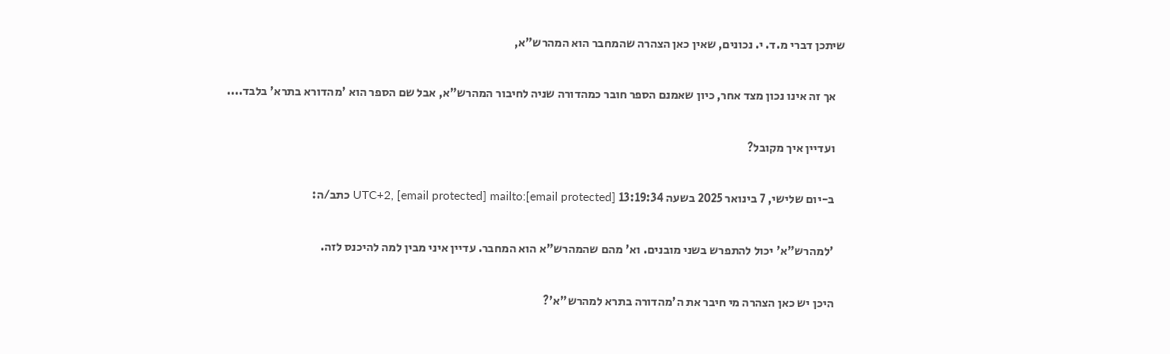שיתכן דברי מ.ד. י. נכונים, שאין כאן הצהרה שהמחבר הוא המהרש"א,

    אך זה אינו נכון מצד אחר, כיון שאמנם הספר חובר כמהדורה שניה לחיבור המהרש"א, אבל שם הספר הוא 'מהדורא בתרא' בלבד....

    ועדיין איך מקובל?

    ב-יום שלישי, 7 בינואר 2025 בשעה 13:19:34 UTC+2, [email protected] mailto:[email protected] כתב/ה:

    'למהרש"א' יכול להתפרש בשני מובנים. וא' מהם שהמהרש"א הוא המחבר. עדיין איני מבין למה להיכנס לזה.

    היכן יש כאן הצהרה מי חיבר את ה'מהדורה בתרא למהרש"א'?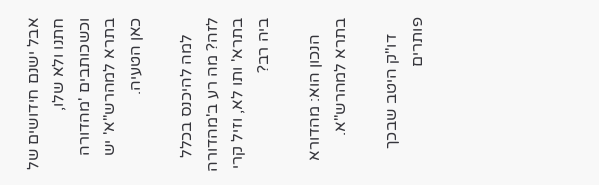אבל ישנם חידושים של חתנו ולא שלו, וכשכותבים 'מהדורה בתרא למהרש"א' יש כאן הטעיה.

    למה להיכנס בכלל לזה? מה רע ב'מהדורה בתרא' ותו לא, וזיל קרי ביה רב?

    הנכון הוא: מהדורא בתרא למהרש"א.

    דו"ק היטב שבכך פותרים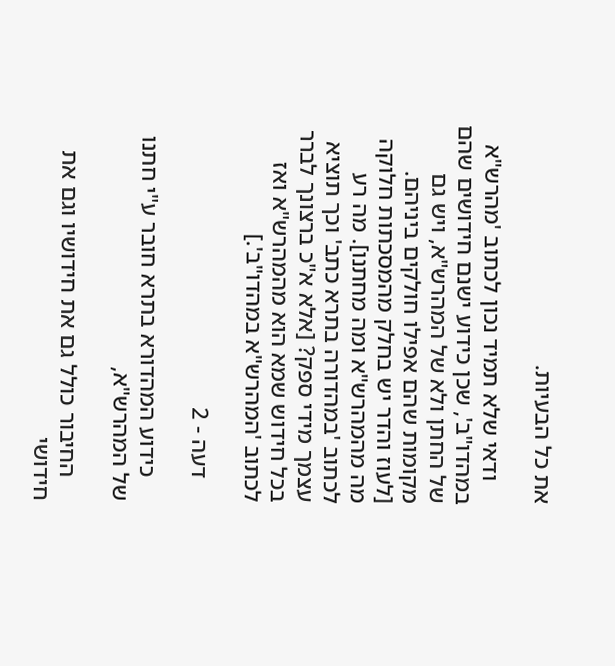את כל הבעיות.

    ודאי שלא תמיד נכון לכתוב 'מהרש"א במהדו"ב', שכן כידוע ישנם חידושים שהם של החתן ולא של המהרש"א, ויש גם מקומות שהם אפילו חולקים ביניהם. [לעוז והדר יש בחלק מהמסכתות חלוקה מה מהמהרש"א ומה מחתנו]. מה רע לכתוב 'במהדורה בתרא כתב' וכך תוציא עצמך מידי ספק? [אלא א"כ ברצונך לברר בכל חידוש שמא הוא מהמהרש"א ואז לכתוב 'המהרש"א במהדו"ב'.]

    דעה - 2

    כידוע המהדורא בתרא חובר ע"י חתנו של המהרש"א,

    החיבור כולל גם את חידושיו וגם את חידושי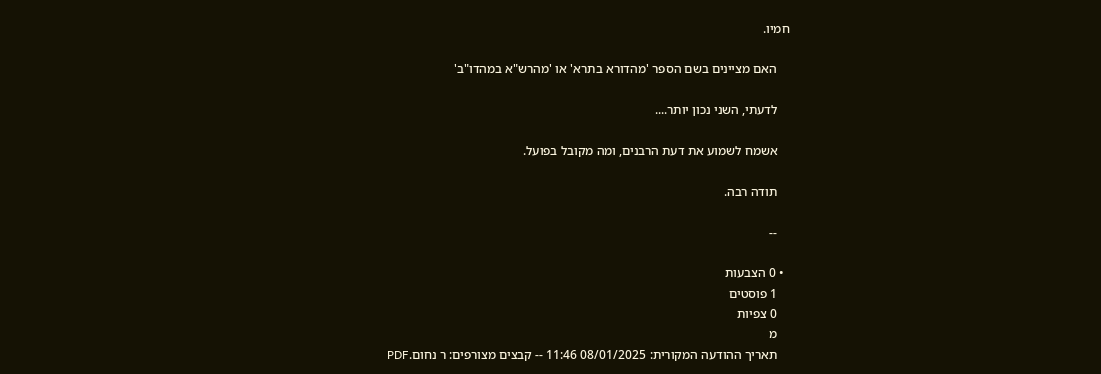חמיו.

    האם מציינים בשם הספר 'מהדורא בתרא' או 'מהרש"א במהדו"ב'

    לדעתי, השני נכון יותר....

    אשמח לשמוע את דעת הרבנים, ומה מקובל בפועל.

    תודה רבה.

    --

  • 0 הצבעות
    1 פוסטים
    0 צפיות
    מ
    תאריך ההודעה המקורית: 08/01/2025 11:46 -- קבצים מצורפים: ר נחום.PDF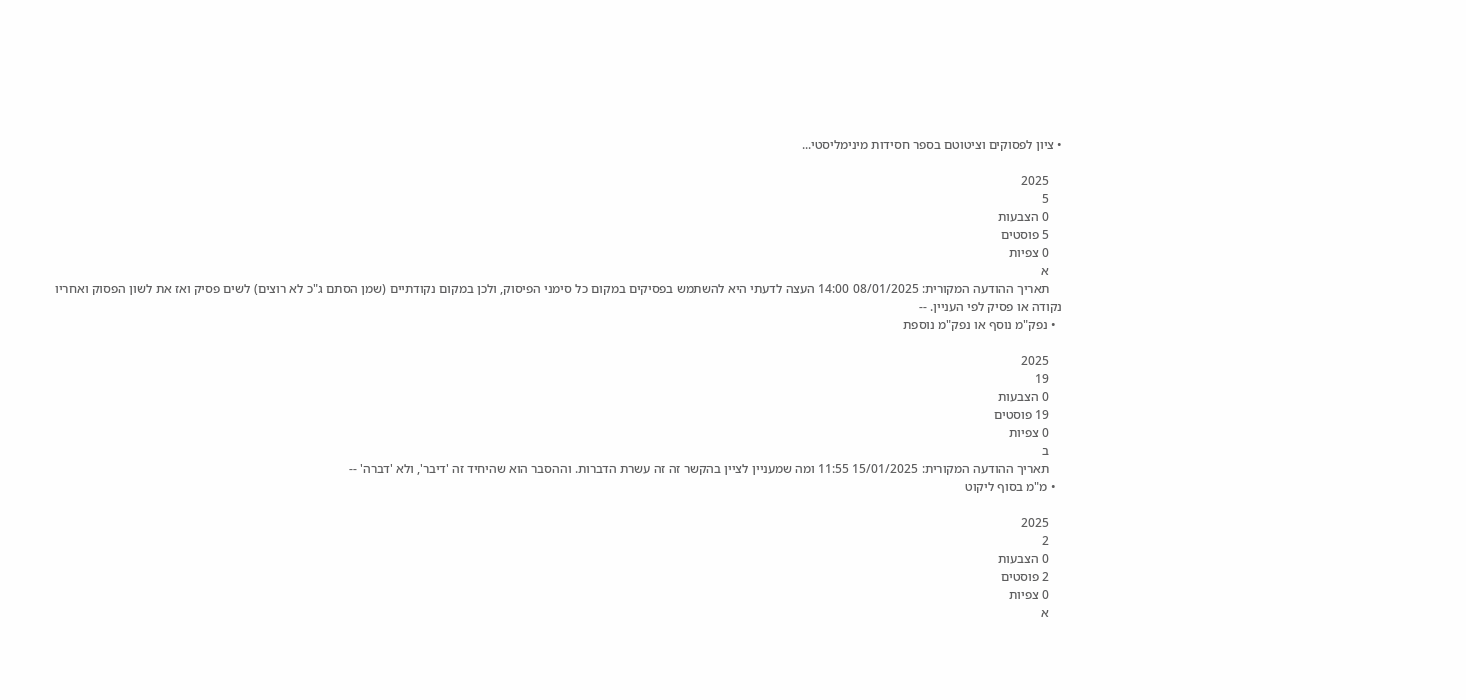• ציון לפסוקים וציטוטם בספר חסידות מינימליסטי...

    2025
    5
    0 הצבעות
    5 פוסטים
    0 צפיות
    א
    תאריך ההודעה המקורית: 08/01/2025 14:00 העצה לדעתי היא להשתמש בפסיקים במקום כל סימני הפיסוק, ולכן במקום נקודתיים (שמן הסתם ג"כ לא רוצים) לשים פסיק ואז את לשון הפסוק ואחריו נקודה או פסיק לפי העניין. --
  • נפק"מ נוסף או נפק"מ נוספת

    2025
    19
    0 הצבעות
    19 פוסטים
    0 צפיות
    ב
    תאריך ההודעה המקורית: 15/01/2025 11:55 ומה שמעניין לציין בהקשר זה זה עשרת הדברות. וההסבר הוא שהיחיד זה 'דיבר', ולא 'דברה' --
  • מ"מ בסוף ליקוט

    2025
    2
    0 הצבעות
    2 פוסטים
    0 צפיות
    א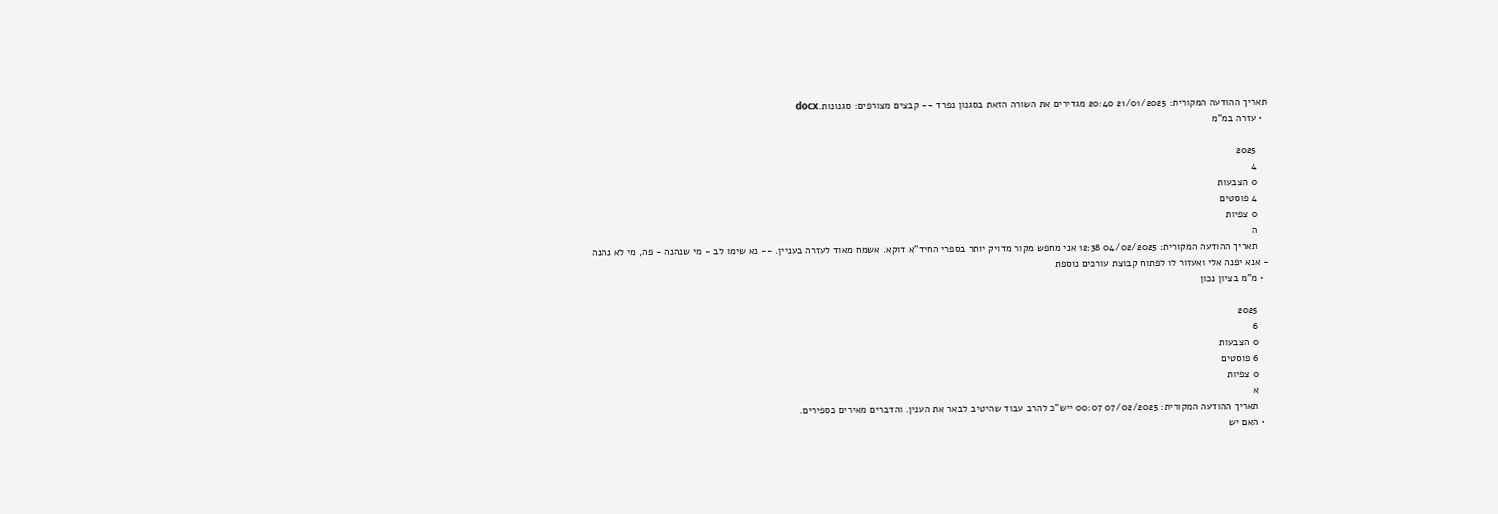תאריך ההודעה המקורית: 21/01/2025 20:40 מגדירים את השורה הזאת בסגנון נפרד -- קבצים מצורפים: סגנונות.docx
  • עזרה במ"מ

    2025
    4
    0 הצבעות
    4 פוסטים
    0 צפיות
    ה
    תאריך ההודעה המקורית: 04/02/2025 12:38 אני מחפש מקור מדויק יותר בספרי החיד"א דוקא. אשמח מאוד לעזרה בעניין. -- נא שימו לב - מי שנהנה - פה, מי לא נהנה - אנא יפנה אלי ואעזור לו לפתוח קבוצת עורכים נוספת
  • מ"מ בציון נכון

    2025
    6
    0 הצבעות
    6 פוסטים
    0 צפיות
    א
    תאריך ההודעה המקורית: 07/02/2025 00:07 ייש"כ להרב עבוד שהיטיב לבאר את הענין. והדברים מאירים כספירים.
  • האם יש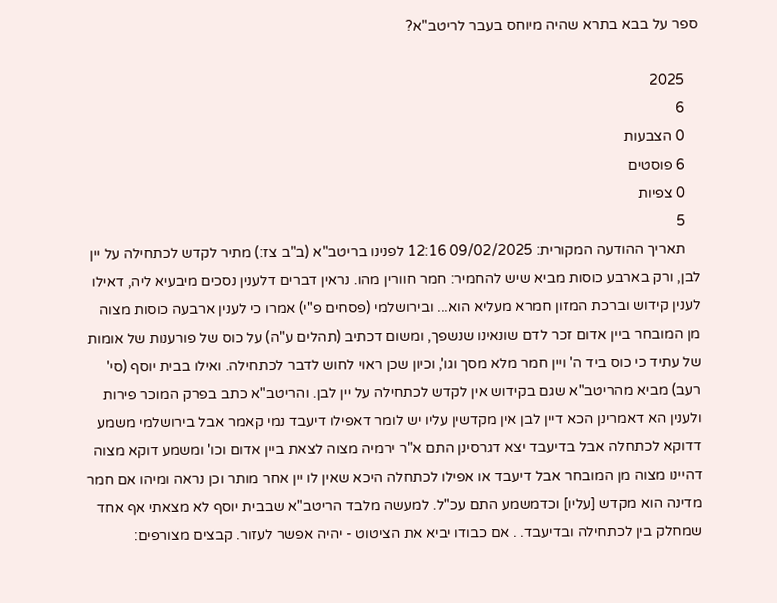ספר על בבא בתרא שהיה מיוחס בעבר לריטב"א?

    2025
    6
    0 הצבעות
    6 פוסטים
    0 צפיות
    5
    תאריך ההודעה המקורית: 09/02/2025 12:16 לפנינו בריטב"א (ב"ב צז:) מתיר לקדש לכתחילה על יין לבן, ורק בארבע כוסות מביא שיש להחמיר: חמר חוורין מהו. נראין דברים דלענין נסכים מיבעיא ליה, דאילו לענין קידוש וברכת המזון חמרא מעליא הוא... ובירושלמי (פסחים פ"י) אמרו כי לענין ארבעה כוסות מצוה מן המובחר ביין אדום זכר לדם שונאינו שנשפך, ומשום דכתיב (תהלים ע"ה) על כוס של פורענות של אומות של עתיד כי כוס ביד ה' ויין חמר מלא מסך וגו', וכיון שכן ראוי לחוש לדבר לכתחילה. ואילו בבית יוסף (סי' רעב) מביא מהריטב"א שגם בקידוש אין לקדש לכתחילה על יין לבן. והריטב"א כתב בפרק המוכר פירות ולענין הא דאמרינן הכא דיין לבן אין מקדשין עליו יש לומר דאפילו דיעבד נמי קאמר אבל בירושלמי משמע דדוקא לכתחלה אבל בדיעבד יצא דגרסינן התם א"ר ירמיה מצוה לצאת ביין אדום וכו' ומשמע דוקא מצוה דהיינו מצוה מן המובחר אבל דיעבד או אפילו לכתחלה היכא שאין לו יין אחר מותר וכן נראה ומיהו אם חמר מדינה הוא מקדש [עליו] וכדמשמע התם עכ"ל. למעשה מלבד הריטב"א שבבית יוסף לא מצאתי אף אחד שמחלק בין לכתחילה ובדיעבד. . אם כבודו יביא את הציטוט - יהיה אפשר לעזור. קבצים מצורפים: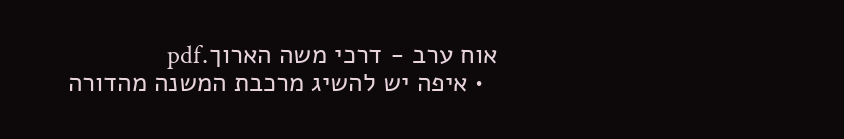אוח ערב - דרכי משה הארוך.pdf
  • איפה יש להשיג מרכבת המשנה מהדורה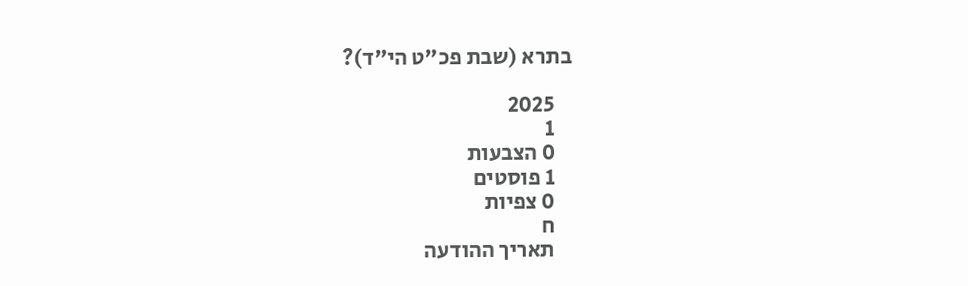בתרא (שבת פכ"ט הי"ד)?

    2025
    1
    0 הצבעות
    1 פוסטים
    0 צפיות
    ח
    תאריך ההודעה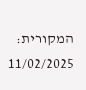המקורית: 11/02/2025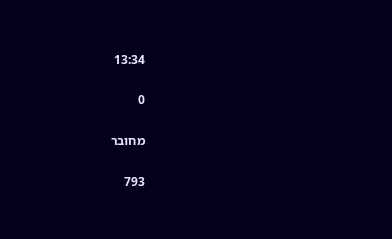13:34

0

מחובר

793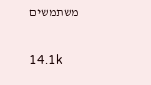משתמשים

14.1k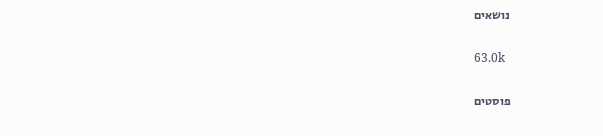נושאים

63.0k

פוסטים